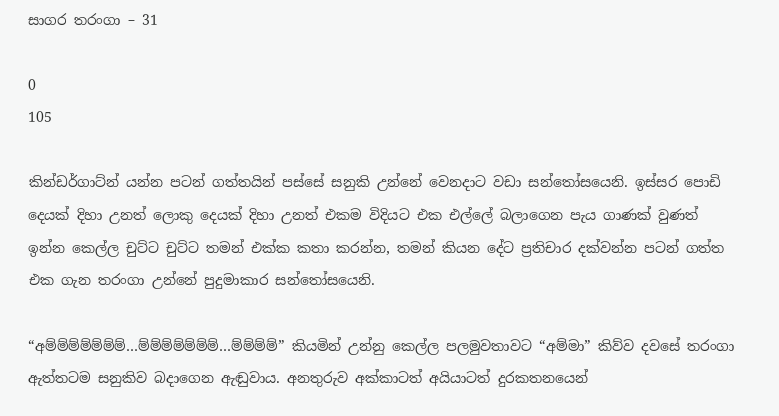සාගර තරංගා – 31

0
105

කින්ඩර්ගාට්න් යන්න පටන් ගත්තයින් පස්සේ සනුකි උන්නේ වෙනදාට වඩා සන්තෝසයෙනි. ඉස්සර පොඩි දෙයක් දිහා උනත් ලොකු දෙයක් දිහා උනත් එකම විදියට එක එල්ලේ බලාගෙන පැය ගාණක් වුණත් ඉන්න කෙල්ල චුට්ට චුට්ට තමන් එක්ක කතා කරන්න, තමන් කියන දේට ප්‍රතිචාර දක්වන්න පටන් ගත්ත එක ගැන තරංගා උන්නේ පුදුමාකාර සන්තෝසයෙනි.

“අම්ම්ම්ම්ම්ම්ම්…ම්ම්ම්ම්ම්ම්ම්…ම්ම්ම්ම්” කියමින් උන්නු කෙල්ල පලමුවතාවට “අම්මා” කිව්ව දවසේ තරංගා ඇත්තටම සනුකිව බදාගෙන ඇඬුවාය. අනතුරුව අක්කාටත් අයියාටත් දුරකතනයෙන්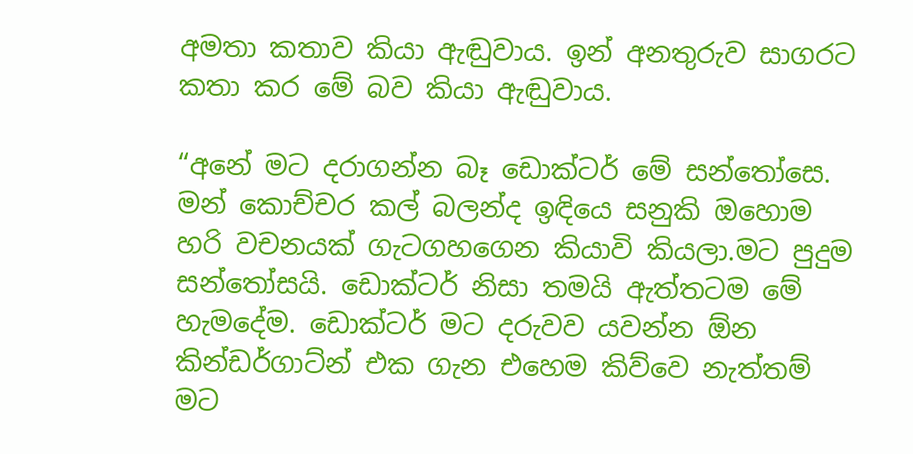අමතා කතාව කියා ඇඬුවාය. ඉන් අනතුරුව සාගරට කතා කර මේ බව කියා ඇඬුවාය.

“අනේ මට දරාගන්න බෑ ඩොක්ටර් මේ සන්තෝසෙ. මන් කොච්චර කල් බලන්ද ඉඳියෙ සනුකි ඔහොම හරි වචනයක් ගැටගහගෙන කියාවි කියලා.මට පුදුම සන්තෝසයි. ඩොක්ටර් නිසා තමයි ඇත්තටම මේ හැමදේම. ඩොක්ටර් මට දරුවව යවන්න ඕන කින්ඩර්ගාට්න් එක ගැන එහෙම කිව්වෙ නැත්තම් මට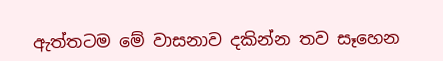ඇත්තටම මේ වාසනාව දකින්න තව සෑහෙන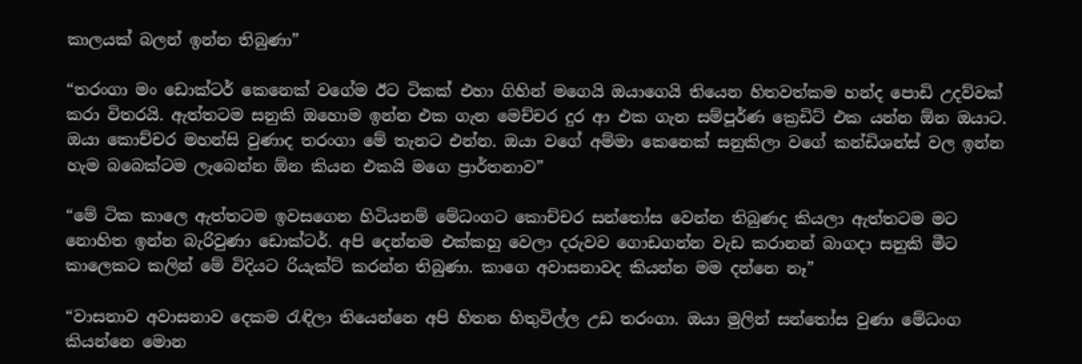කාලයක් බලන් ඉන්න තිබුණා”

“තරංගා මං ඩොක්ටර් කෙනෙක් වගේම ඊට ටිකක් එහා ගිහින් මගෙයි ඔයාගෙයි තියෙන හිතවත්කම හන්ද පොඩි උදව්වක් කරා විතරයි. ඇත්තටම සනුකි ඔහොම ඉන්න එක ගැන මෙච්චර දුර ආ එක ගැන සම්පූර්ණ ක්‍රෙඩිට් එක යන්න ඕන ඔයාට. ඔයා කොච්චර මහන්සි වුණාද තරංගා මේ තැනට එන්න. ඔයා වගේ අම්මා කෙනෙක් සනුකිලා වගේ කන්ඩිශන්ස් වල ඉන්න හැම බබෙක්ටම ලැබෙන්න ඕන කියන එකයි මගෙ ප්‍රාර්තනාව”

“මේ ටික කාලෙ ඇත්තටම ඉවසගෙන හිටියනම් මේධංගට කොච්චර සන්තෝස වෙන්න තිබුණද කියලා ඇත්තටම මට නොහිත ඉන්න බැරිවුණා ඩොක්ටර්. අපි දෙන්නම එක්කහු වෙලා දරුවව ගොඩගන්න වැඩ කරානන් බාගදා සනුකි මීට කාලෙකට කලින් මේ විදියට රියැක්ට් කරන්න තිබුණා. කාගෙ අවාසනාවද කියන්න මම දන්නෙ නෑ”

“වාසනාව අවාසනාව දෙකම රැඳිලා තියෙන්නෙ අපි හිතන හිතුවිල්ල උඩ තරංගා. ඔයා මුලින් සන්තෝස වුණා මේධංග කියන්නෙ මොන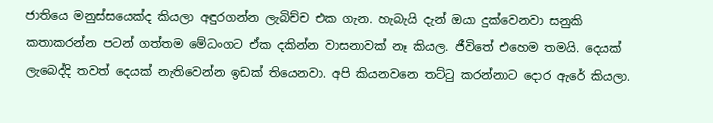ජාතියෙ මනුස්සයෙක්ද කියලා අඳුරගන්න ලැබිච්ච එක ගැන. හැබැයි දැන් ඔයා දුක්වෙනවා සනුකි කතාකරන්න පටන් ගත්තම මේධංගට ඒක දකින්න වාසනාවක් නෑ කියල. ජීවිතේ එහෙම තමයි. දෙයක් ලැබෙද්දි තවත් දෙයක් නැතිවෙන්න ඉඩක් තියෙනවා. අපි කියනවනෙ තට්ටු කරන්නාට දොර ඇරේ කියලා.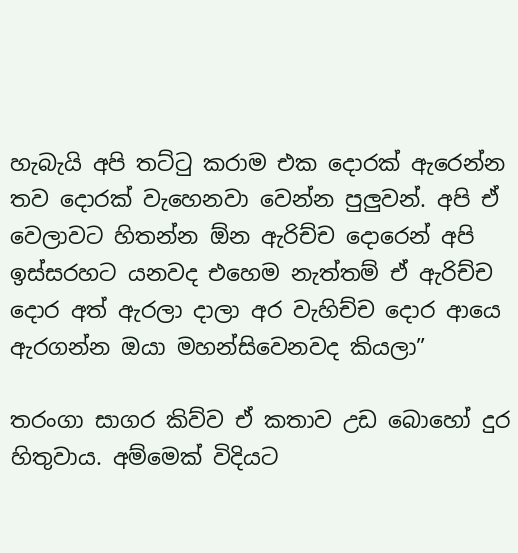හැබැයි අපි තට්ටු කරාම එක දොරක් ඇරෙන්න තව දොරක් වැහෙනවා වෙන්න පුලුවන්. අපි ඒ වෙලාවට හිතන්න ඕන ඇරිච්ච දොරෙන් අපි ඉස්සරහට යනවද එහෙම නැත්තම් ඒ ඇරිච්ච දොර අත් ඇරලා දාලා අර වැහිච්ච දොර ආයෙ ඇරගන්න ඔයා මහන්සිවෙනවද කියලා”

තරංගා සාගර කිව්ව ඒ කතාව උඩ බොහෝ දුර හිතුවාය. අම්මෙක් විදියට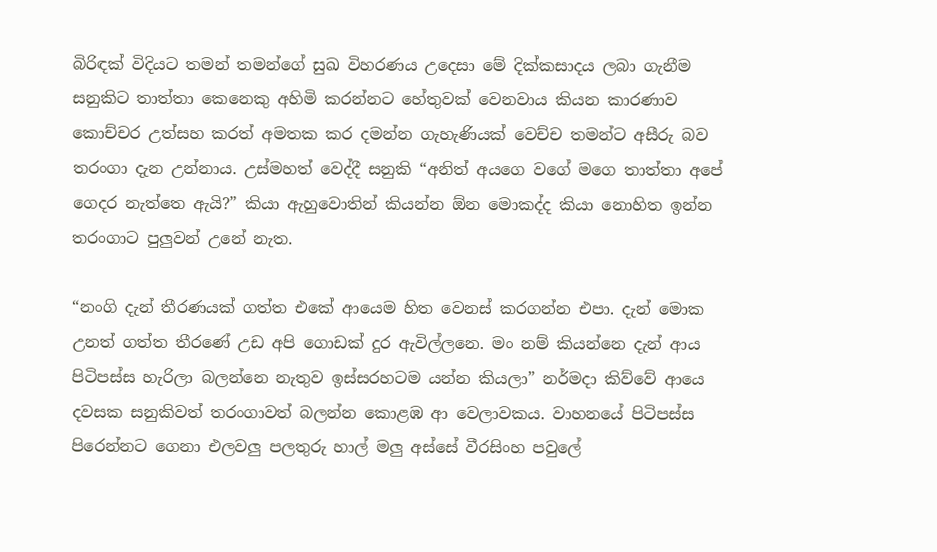බිරිඳක් විදියට තමන් තමන්ගේ සුඛ විහරණය උදෙසා මේ දික්කසාදය ලබා ගැනීම සනුකිට තාත්තා කෙනෙකු අහිමි කරන්නට හේතුවක් වෙනවාය කියන කාරණාව කොච්චර උත්සහ කරත් අමතක කර දමන්න ගැහැණියක් වෙච්ච තමන්ට අසීරු බව තරංගා දැන උන්නාය. උස්මහත් වෙද්දී සනුකි “අනිත් අයගෙ වගේ මගෙ තාත්තා අපේ ගෙදර නැත්තෙ ඇයි?” කියා ඇහුවොතින් කියන්න ඕන මොකද්ද කියා නොහිත ඉන්න තරංගාට පුලුවන් උනේ නැත.

“නංගි දැන් තීරණයක් ගත්ත එකේ ආයෙම හිත වෙනස් කරගන්න එපා. දැන් මොක උනත් ගත්ත තීරණේ උඩ අපි ගොඩක් දුර ඇවිල්ලනෙ. මං නම් කියන්නෙ දැන් ආය පිටිපස්ස හැරිලා බලන්නෙ නැතුව ඉස්සරහටම යන්න කියලා” නර්මදා කිව්වේ ආයෙ දවසක සනුකිවත් තරංගාවත් බලන්න කොළඹ ආ වෙලාවකය. වාහනයේ පිටිපස්ස පිරෙන්නට ගෙනා එලවලු පලතුරු හාල් මලු අස්සේ වීරසිංහ පවුලේ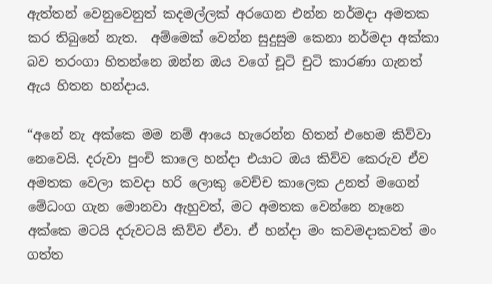ඇත්තන් වෙනුවෙනුත් කදමල්ලක් අරගෙන එන්න නර්මදා අමතක කර තිබුනේ නැත.  අම්මෙක් වෙන්න සුදුසුම කෙනා නර්මදා අක්කා බව තරංගා හිතන්නෙ ඔන්න ඔය වගේ චූටි චුටි කාරණා ගැනත් ඇය හිතන හන්දාය.

“අනේ නැ අක්කෙ මම නම් ආයෙ හැරෙන්න හිතන් එහෙම කිව්වා නෙවෙයි. දරුවා පුංචි කාලෙ හන්දා එයාට ඔය කිව්ව කෙරුව ඒව අමතක වෙලා කවදා හරි ලොකු වෙච්ච කාලෙක උනත් මගෙන් මේධංග ගැන මොනවා ඇහුවත්, මට අමතක වෙන්නෙ නෑනෙ අක්කෙ මටයි දරුවටයි කිව්ව ඒවා. ඒ හන්දා මං කවමදාකවත් මං ගත්ත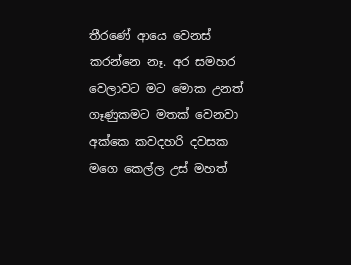තීරණේ ආයෙ වෙනස් කරන්නෙ නෑ. අර සමහර වෙලාවට මට මොක උනත් ගෑණුකමට මතක් වෙනවා අක්කෙ කවදහරි දවසක මගෙ කෙල්ල උස් මහත්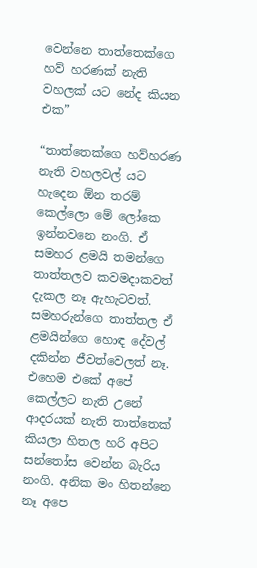වෙන්නෙ තාත්තෙක්ගෙ හව් හරණක් නැති වහලක් යට නේද කියන එක”

“තාත්තෙක්ගෙ හව්හරණ නැති වහලවල් යට හැදෙන ඕන තරම් කෙල්ලො මේ ලෝකෙ ඉන්නවනෙ නංගි. ඒ සමහර ළමයි තමන්ගෙ තාත්තලව කවමදාකවත් දැකල නෑ ඇහැටවත්. සමහරුන්ගෙ තාත්තල ඒ ළමයින්ගෙ හොඳ දේවල් දකින්න ජීවත්වෙලත් නෑ. එහෙම එකේ අපේ කෙල්ලට නැති උනේ ආදරයක් නැති තාත්තෙක් කියලා හිතල හරි අපිට සන්තෝස වෙන්න බැරිය නංගි. අනික මං හිතන්නෙ නෑ අපෙ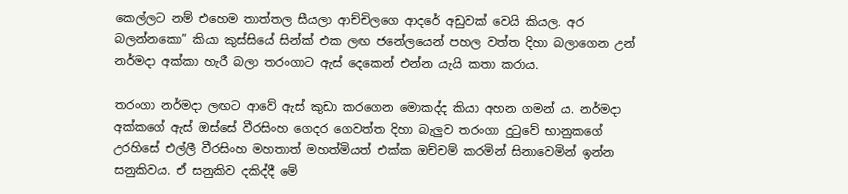කෙල්ලට නම් එහෙම තාත්තල සීයලා ආච්චිලගෙ ආදරේ අඩුවක් වෙයි කියල. අර බලන්නකො” කියා කුස්සියේ සින්ක් එක ලඟ ජනේලයෙන් පහල වත්ත දිහා බලාගෙන උන් නර්මදා අක්කා හැරී බලා තරංගාට ඇස් දෙකෙන් එන්න යැයි කතා කරාය.

තරංගා නර්මදා ලඟට ආවේ ඇස් කුඩා කරගෙන මොකද්ද කියා අහන ගමන් ය. නර්මදා අක්කගේ ඇස් ඔස්සේ වීරසිංහ ගෙදර ගෙවත්ත දිහා බැලුව තරංගා දුටුවේ භානුකගේ උරහිසේ එල්ලී වීරසිංහ මහතාත් මහත්මියත් එක්ක ඔච්චම් කරමින් සිනාවෙමින් ඉන්න සනුකිවය. ඒ සනුකිව දකිද්දී මේ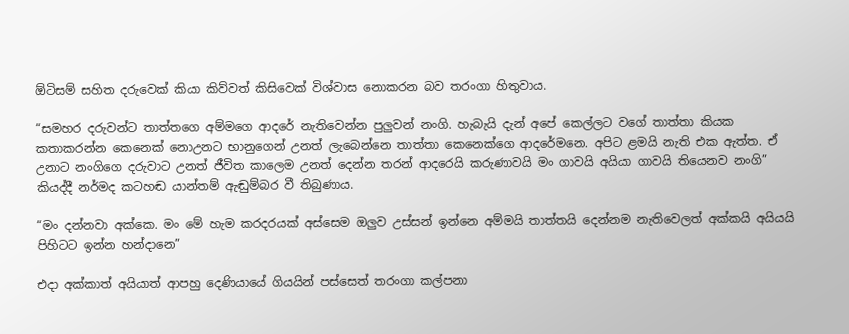ඕටිසම් සහිත දරුවෙක් කියා කිව්වත් කිසිවෙක් විශ්වාස නොකරන බව තරංගා හිතුවාය.

“සමහර දරුවන්ට තාත්තගෙ අම්මගෙ ආදරේ නැතිවෙන්න පුලුවන් නංගි. හැබැයි දැන් අපේ කෙල්ලට වගේ තාත්තා කියක කතාකරන්න කෙනෙක් නොඋනට භානුගෙන් උනත් ලැබෙන්නෙ තාත්තා කෙනෙක්ගෙ ආදරේමනෙ. අපිට ළමයි නැති එක ඇත්ත. ඒ උනාට නංගිගෙ දරුවාට උනත් ජීවිත කාලෙම උනත් දෙන්න තරන් ආදරෙයි කරුණාවයි මං ගාවයි අයියා ගාවයි තියෙනව නංගි” කියද්දී නර්මද කටහඬ යාන්තම් ඇඬුම්බර වී තිබුණාය.

“මං දන්නවා අක්කෙ. මං මේ හැම කරදරයක් අස්සෙම ඔලුව උස්සන් ඉන්නෙ අම්මයි තාත්තයි දෙන්නම නැතිවෙලත් අක්කයි අයියයි පිහිටට ඉන්න හන්දානෙ”

එදා අක්කාත් අයියාත් ආපහු දෙණියායේ ගියයින් පස්සෙත් තරංගා කල්පනා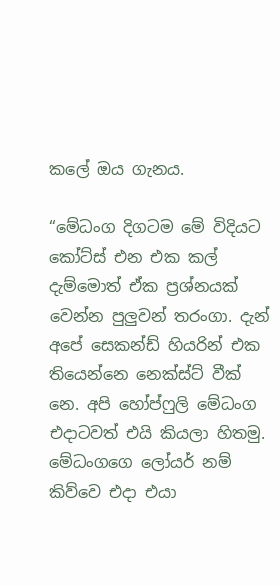කලේ ඔය ගැනය.

“මේධංග දිගටම මේ විදියට කෝට්ස් එන එක කල් දැම්මොත් ඒක ප්‍රශ්නයක් වෙන්න පුලුවන් තරංගා. දැන් අපේ සෙකන්ඩ් හියරින් එක තියෙන්නෙ නෙක්ස්ට් වීක් නෙ. අපි හෝප්ෆුලි මේධංග එදාටවත් එයි කියලා හිතමු. මේධංගගෙ ලෝයර් නම් කිව්වෙ එදා එයා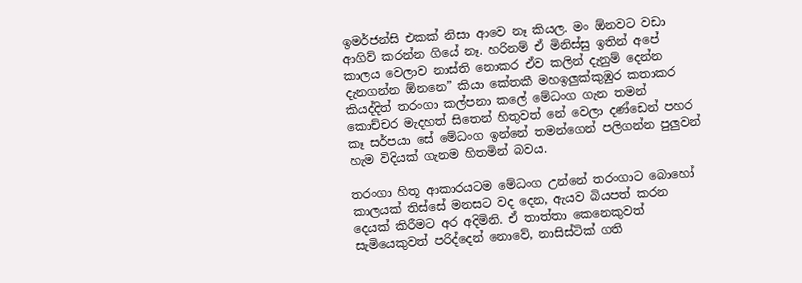ඉමර්ජන්සි එකක් නිසා ආවෙ නෑ කියල. මං ඕනවට වඩා ආගිව් කරන්න ගියේ නෑ. හරිනම් ඒ මිනිස්සු ඉතින් අපේ කාලය වෙලාව නාස්ති නොකර ඒව කලින් දැනුම් දෙන්න දැනගන්න ඕනනෙ” කියා කේතකී මහඉලුක්කුඹුර කතාකර කියද්දිත් තරංගා කල්පනා කලේ මේධංග ගැන තමන් කොච්චර මැදහත් සිතෙන් හිතුවත් නේ වෙලා දණ්ඩෙන් පහර කෑ සර්පයා සේ මේධංග ඉන්නේ තමන්ගෙන් පලිගන්න පුලුවන් හැම විදියක් ගැනම හිතමින් බවය.

තරංගා හිතූ ආකාරයටම මේධංග උන්නේ තරංගාට බොහෝ කාලයක් තිස්සේ මනසට වද දෙන, ඇයව බියපත් කරන දෙයක් කිරීමට අර අදිමිනි. ඒ තාත්තා කෙනෙකුවත් සැමියෙකුවත් පරිද්දෙන් නොවේ, නාසිස්ටික් ගති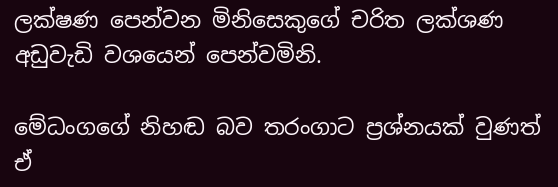ලක්ෂණ පෙන්වන මිනිසෙකුගේ චරිත ලක්ශණ අඩුවැඩි වශයෙන් පෙන්වමිනි.

මේධංගගේ නිහඬ බව තරංගාට ප්‍රශ්නයක් වුණත් ඒ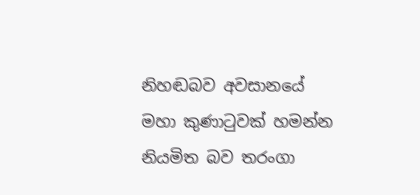නිහඬබව අවසානයේ මහා කුණාටුවක් හමන්න නියමිත බව තරංගා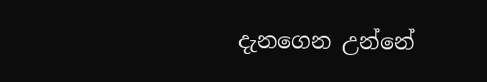දැනගෙන උන්නේ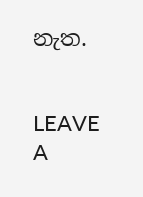නැත.


LEAVE A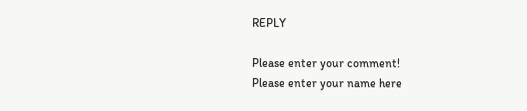REPLY

Please enter your comment!
Please enter your name here